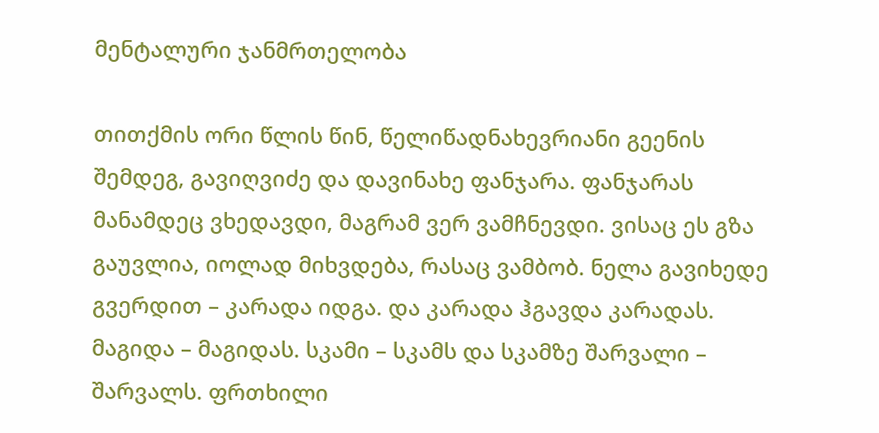მენტალური ჯანმრთელობა

თითქმის ორი წლის წინ, წელიწადნახევრიანი გეენის შემდეგ, გავიღვიძე და დავინახე ფანჯარა. ფანჯარას მანამდეც ვხედავდი, მაგრამ ვერ ვამჩნევდი. ვისაც ეს გზა გაუვლია, იოლად მიხვდება, რასაც ვამბობ. ნელა გავიხედე გვერდით – კარადა იდგა. და კარადა ჰგავდა კარადას. მაგიდა – მაგიდას. სკამი – სკამს და სკამზე შარვალი – შარვალს. ფრთხილი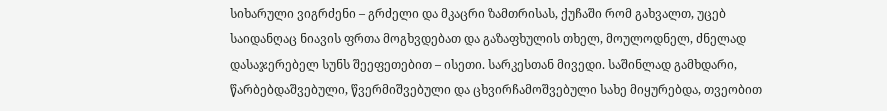სიხარული ვიგრძენი – გრძელი და მკაცრი ზამთრისას, ქუჩაში რომ გახვალთ, უცებ საიდანღაც ნიავის ფრთა მოგხვდებათ და გაზაფხულის თხელ, მოულოდნელ, ძნელად დასაჯერებელ სუნს შეეფეთებით – ისეთი. სარკესთან მივედი. საშინლად გამხდარი, წარბებდაშვებული, წვერმიშვებული და ცხვირჩამოშვებული სახე მიყურებდა, თვეობით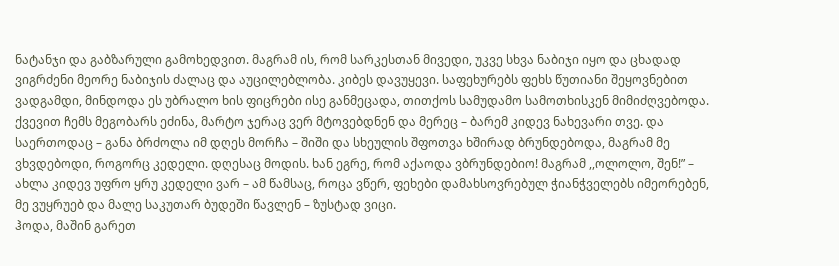ნატანჯი და გაბზარული გამოხედვით. მაგრამ ის, რომ სარკესთან მივედი, უკვე სხვა ნაბიჯი იყო და ცხადად ვიგრძენი მეორე ნაბიჯის ძალაც და აუცილებლობა. კიბეს დავუყევი. საფეხურებს ფეხს წუთიანი შეყოვნებით ვადგამდი, მინდოდა ეს უბრალო ხის ფიცრები ისე განმეცადა, თითქოს სამუდამო სამოთხისკენ მიმიძღვებოდა. ქვევით ჩემს მეგობარს ეძინა, მარტო ჯერაც ვერ მტოვებდნენ და მერეც – ბარემ კიდევ ნახევარი თვე. და საერთოდაც – განა ბრძოლა იმ დღეს მორჩა – შიში და სხეულის შფოთვა ხშირად ბრუნდებოდა, მაგრამ მე ვხვდებოდი, როგორც კედელი. დღესაც მოდის. ხან ეგრე, რომ აქაოდა ვბრუნდებიო! მაგრამ ,,ოლოლო, შენ!” – ახლა კიდევ უფრო ყრუ კედელი ვარ – ამ წამსაც, როცა ვწერ, ფეხები დამახსოვრებულ ჭიანჭველებს იმეორებენ, მე ვუყრუებ და მალე საკუთარ ბუდეში წავლენ – ზუსტად ვიცი.
ჰოდა, მაშინ გარეთ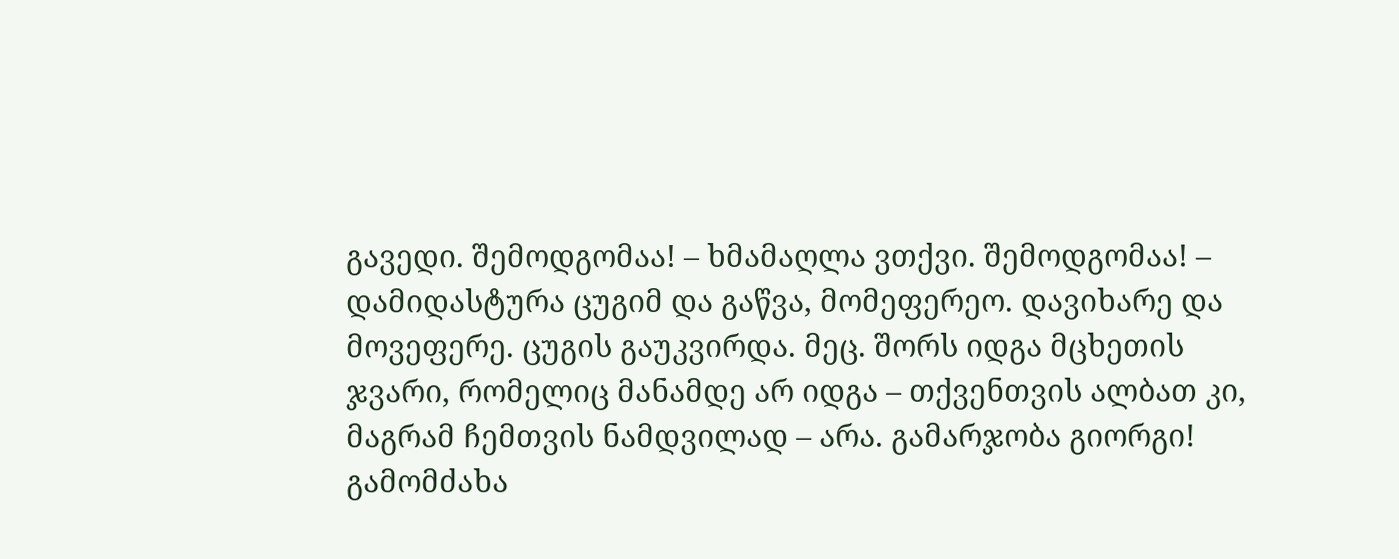გავედი. შემოდგომაა! – ხმამაღლა ვთქვი. შემოდგომაა! – დამიდასტურა ცუგიმ და გაწვა, მომეფერეო. დავიხარე და მოვეფერე. ცუგის გაუკვირდა. მეც. შორს იდგა მცხეთის ჯვარი, რომელიც მანამდე არ იდგა – თქვენთვის ალბათ კი, მაგრამ ჩემთვის ნამდვილად – არა. გამარჯობა გიორგი! გამომძახა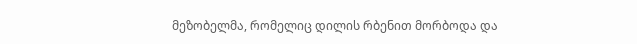მეზობელმა, რომელიც დილის რბენით მორბოდა და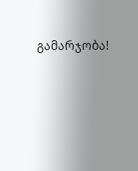გამარჯობა!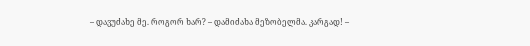– დავუძახე მე. როგორ ხარ? – დამიძახა მეზობელმა. კარგად! –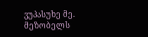ვუპასუხე მე. მეზობელს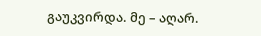გაუკვირდა. მე – აღარ.